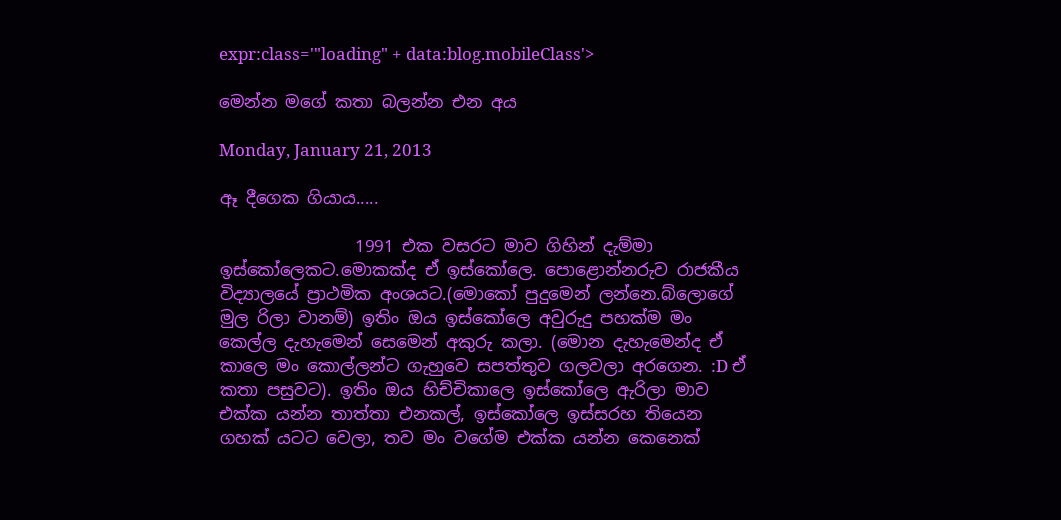expr:class='"loading" + data:blog.mobileClass'>

මෙන්න මගේ කතා බලන්න එන අය

Monday, January 21, 2013

ඈ දීගෙක ගියාය.....

                1991 එක වසරට මාව ගිහින් දැම්මා ඉස්කෝලෙකට.මොකක්ද ඒ ඉස්කෝලෙ. පොළොන්නරුව රාජකීය විද්‍යාලයේ ප්‍රාථමික අංශයට.(මොකෝ පුදුමෙන් ලන්නෙ.බ්ලොගේ මුල රිලා වානම්) ඉතිං ඔය ඉස්කෝලෙ අවුරුදු පහක්ම මං කෙල්ල දැහැමෙන් සෙමෙන් අකුරු කලා. (මොන දැහැමෙන්ද ඒ කාලෙ මං කොල්ලන්ට ගැහුවෙ සපත්තුව ගලවලා අරගෙන. :D ඒ කතා පසුවට). ඉතිං ඔය හිච්චිකාලෙ ඉස්කෝලෙ ඇරිලා මාව එක්ක යන්න තාත්තා එනකල්, ඉස්කෝලෙ ඉස්සරහ තියෙන ගහක් යටට වෙලා, තව මං වගේම එක්ක යන්න කෙනෙක්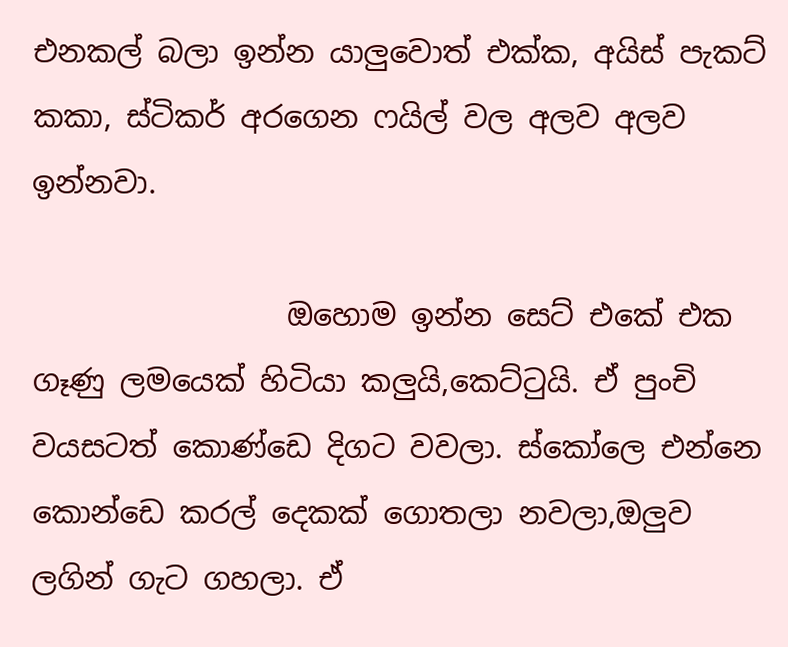එනකල් බලා ඉන්න යාලුවොත් එක්ක, අයිස් පැකට් කකා, ස්ටිකර් අරගෙන ෆයිල් වල අලව අලව ඉන්නවා.

                 ඔහොම ඉන්න සෙට් එකේ එක ගෑණු ලමයෙක් හිටියා කලුයි,කෙට්ටුයි. ඒ පුංචි වයසටත් කොණ්ඩෙ දිගට වවලා. ස්කෝලෙ එන්නෙ කොන්ඩෙ කරල් දෙකක් ගොතලා නවලා,ඔලුව ලගින් ගැට ගහලා. ඒ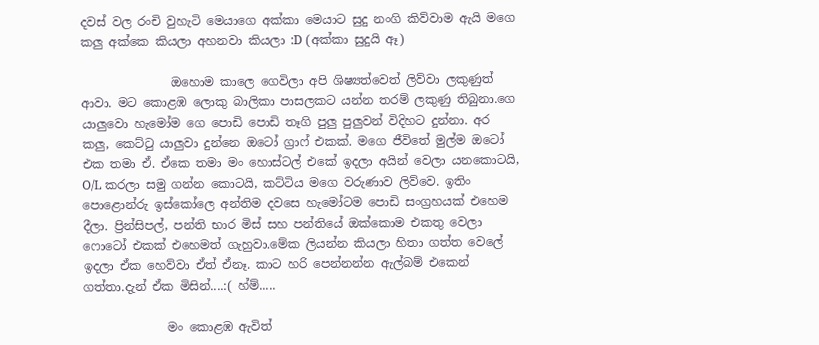දවස් වල රංචි වුහැටි මෙයාගෙ අක්කා මෙයාට සුදු නංගි කිව්වාම ඇයි මගෙ කලු අක්කෙ කියලා අහනවා කියලා :D (අක්කා සුදුයි ඈ)

               ඔහොම කාලෙ ගෙවිලා අපි ශිෂ්‍යත්වෙත් ලිව්වා ලකුණුත් ආවා. මට කොළඹ ලොකු බාලිකා පාසලකට යන්න තරම් ලකුණු තිබුනා.ගෙ යාලුවො හැමෝම ගෙ පොඩි පොඩි තෑගි පුලු පුලුවන් විදිහට දුන්නා. අර කලු, කෙට්ටු යාලුවා දුන්නෙ ඔටෝ ග්‍රාෆ් එකක්. මගෙ ජීවිතේ මුල්ම ඔටෝ එක තමා ඒ. ඒකෙ තමා මං හොස්ටල් එකේ ඉදලා අයින් වෙලා යනකොටයි, O/L කරලා සමු ගන්න කොටයි, කට්ටිය මගෙ වරුණාව ලිව්වෙ. ඉතිං පොළොන්රු ඉස්කෝලෙ අන්තිම දවසෙ හැමෝටම පොඩි සංග්‍රහයක් එහෙම දීලා. ප්‍රින්සිපල්, පන්ති භාර මිස් සහ පන්තියේ ඔක්කොම එකතු වෙලා ෆොටෝ එකක් එහෙමත් ගැහුවා.මේක ලියන්න කියලා හිතා ගත්ත වෙලේ ඉදලා ඒක හෙව්වා ඒත් ඒනෑ. කාට හරි පෙන්නන්න ඇල්බම් එකෙන් ගත්තා.දැන් ඒක මිසින්....:( හ්ම්.....

              මං කොළඹ ඇවිත්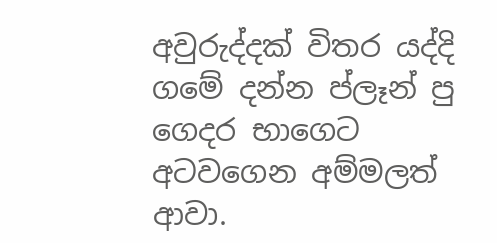අවුරුද්දක් විතර යද්දි ගමේ දන්න ප්ලෑන් පු ගෙදර භාගෙට අටවගෙන අම්මලත් ආවා.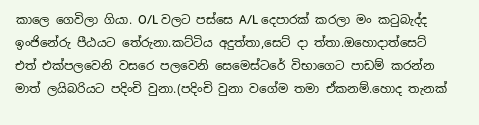කාලෙ ගෙවිලා ගියා. O/L වලට පස්සෙ A/L දෙපාරක් කරලා මං කටුබැද්ද ඉංජිනේරු පීඨයට තේරුනා.කට්ටිය අදුත්තා,සෙට් දා ත්තා.ඔහොදාත්සෙට් එත් එක්පලවෙනි වසරෙ පලවෙනි සෙමෙස්ටරේ විභාගෙට පාඩම් කරන්න මාත් ලයිබරියට පදිංචි වුනා.(පදිංචි වුනා වගේම තමා ඒකනම්.හොද තැනක්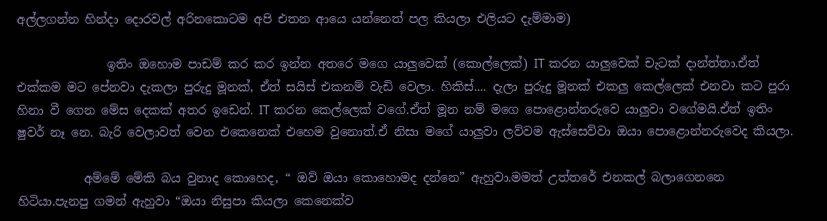අල්ලගන්න හින්දා දොරවල් අරිනකොටම අපි එතන ආයෙ යන්නෙත් පල කියලා එලියට දැම්මාම)

               ඉතිං ඔහොම පාඩම් කර කර ඉන්න අතරෙ මගෙ යාලුවෙක් (කොල්ලෙක්) IT කරන යාලුවෙක් චැටක් දාන්ත්තා.ඒත් එක්කම මට පේනවා දැකලා පුරුදු මූනක්, ඒත් සයිස් එකනම් වැඩි වෙලා. හිකිස්.... දැලා පුරුදු මූනක් එකලු කෙල්ලෙක් එනවා කට පුරා හිනා වී ගෙන මේස දෙකක් අතර ඉඩෙන්. IT කරන කෙල්ලෙක් වගේ.ඒත් මූන නම් මගෙ පොළොන්නරුවෙ යාලුවා වගේමයි.ඒත් ඉතිං ෂුවර් නෑ නෙ. බැරි වෙලාවත් වෙන එකෙනෙක් එහෙම වුනොත්.ඒ නිසා මගේ යාලුවා ලව්වම ඇස්සෙව්වා ඔයා පොළොන්නරුවෙද කියලා.

           අම්මේ මේකි බය වුනාද කොහෙද, “ ඔව් ඔයා කොහොමද දන්නෙ” ඇහුවා.මමත් උත්තරේ එනකල් බලාගෙනනෙ හිටියා.පැනපු ගමන් ඇහුවා “ඔයා නිසුපා කියලා කෙනෙක්ව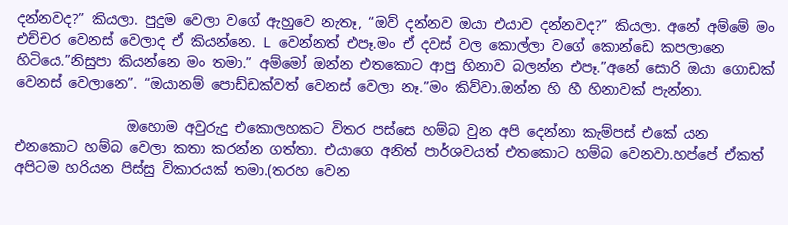දන්නවද?” කියලා. පුදුම වෙලා වගේ ඇහුවෙ නැතෑ, “ඔව් දන්නව ඔයා එයාව දන්නවද?” කියලා. අනේ අම්මේ මං එච්චර වෙනස් වෙලාද ඒ කියන්නෙ. L වෙන්නත් එපෑ.මං ඒ දවස් වල කොල්ලා වගේ කොන්ඩෙ කපලානෙ හිටියෙ.”නිසුපා කියන්නෙ මං තමා.” අම්මෝ ඔන්න එතකොට ආපු හිනාව බලන්න එපෑ.”අනේ සොරි ඔයා ගොඩක් වෙනස් වෙලානෙ”. “ඔයානම් පොඩ්ඩක්වත් වෙනස් වෙලා නෑ.”මං කිව්වා.ඔන්න හි හී හිනාවක් පැන්නා.

                ඔහොම අවුරුදු එකොලහකට විතර පස්සෙ හම්බ වුන අපි දෙන්නා කැම්පස් එකේ යන එනකොට හම්බ වෙලා කතා කරන්න ගත්තා. එයාගෙ අනිත් පාර්ශවයත් එතකොට හම්බ වෙනවා.හප්පේ ඒකත් අපිටම හරියන පිස්සු විකාරයක් තමා.(තරහ වෙන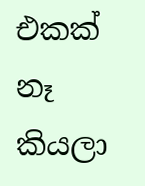එකක් නෑ කියලා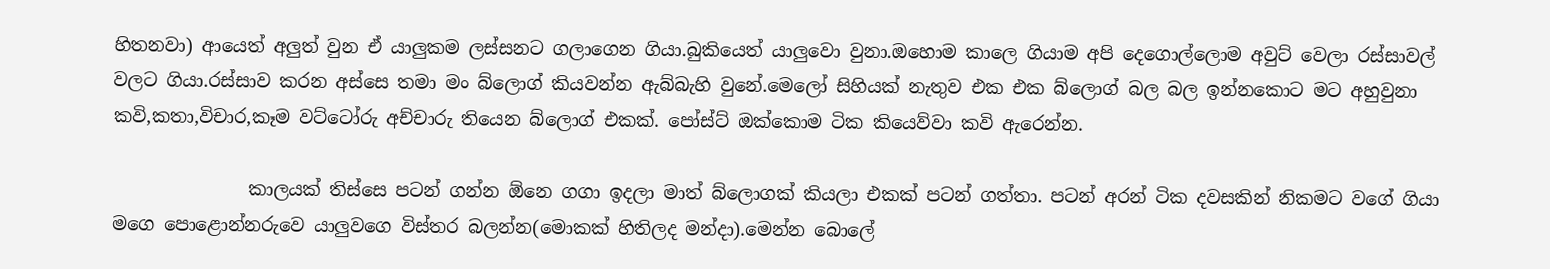හිතනවා) ආයෙත් අලුත් වුන ඒ යාලුකම ලස්සනට ගලාගෙන ගියා.බුකියෙත් යාලුවො වුනා.ඔහොම කාලෙ ගියාම අපි දෙගොල්ලොම අවුට් වෙලා රස්සාවල් වලට ගියා.රස්සාව කරන අස්සෙ තමා මං බ්ලොග් කියවන්න ඇබ්බැහි වුනේ.මෙලෝ සිහියක් නැතුව එක එක බ්ලොග් බල බල ඉන්නකොට මට අහුවුනා කවි,කතා,විචාර,කෑම වට්ටෝරු අච්චාරු තියෙන බ්ලොග් එකක්. පෝස්ට් ඔක්කොම ටික කියෙව්වා කවි ඇරෙන්න.

               කාලයක් තිස්සෙ පටන් ගන්න ඕනෙ ගගා ඉදලා මාත් බ්ලොගක් කියලා එකක් පටන් ගත්තා. පටන් අරන් ටික දවසකින් නිකමට වගේ ගියා මගෙ පොළොන්නරුවෙ යාලුවගෙ විස්තර බලන්න(මොකක් හිතිලද මන්දා).මෙන්න බොලේ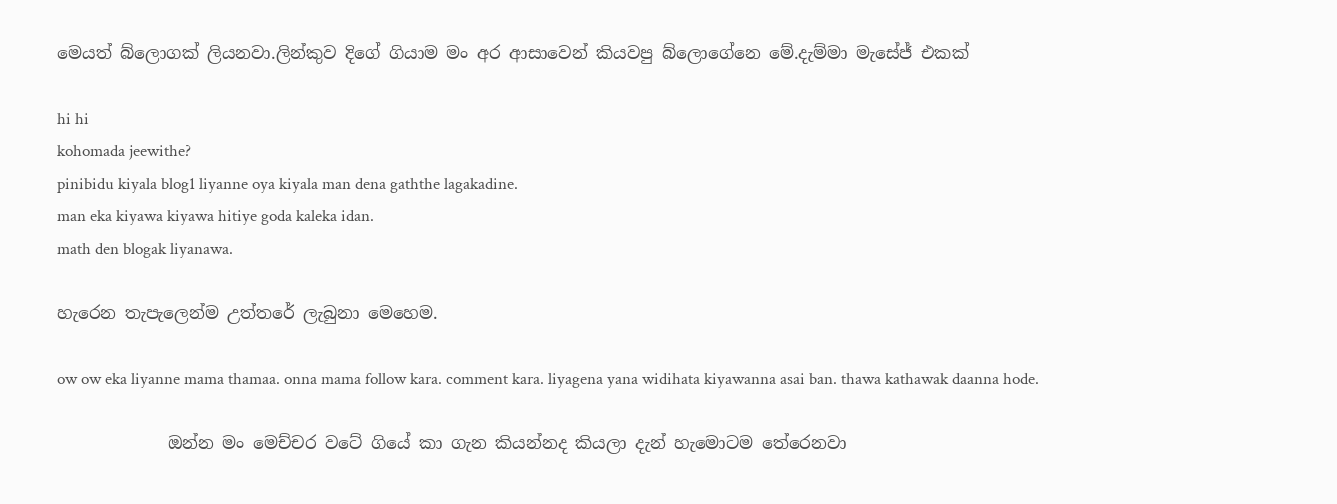මෙයත් බ්ලොගක් ලියනවා.ලින්කුව දිගේ ගියාම මං අර ආසාවෙන් කියවපු බ්ලොගේනෙ මේ.දැම්මා මැසේජ් එකක්

hi hi
kohomada jeewithe?
pinibidu kiyala blog1 liyanne oya kiyala man dena gaththe lagakadine.
man eka kiyawa kiyawa hitiye goda kaleka idan.
math den blogak liyanawa.

හැරෙන තැපැලෙන්ම උත්තරේ ලැබුනා මෙහෙම.

ow ow eka liyanne mama thamaa. onna mama follow kara. comment kara. liyagena yana widihata kiyawanna asai ban. thawa kathawak daanna hode.

             ඔන්න මං මෙච්චර වටේ ගියේ කා ගැන කියන්නද කියලා දැන් හැමොටම තේරෙනවා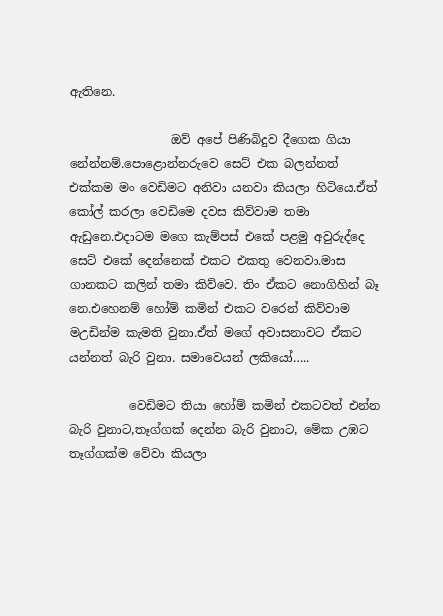ඇතිනෙ.

                 ඔව් අපේ පිණිබිදුව දීගෙක ගියා නේන්නම්.පොළොන්නරුවෙ සෙට් එක බලන්නත් එක්කම මං වෙඩිමට අනිවා යනවා කියලා හිටියෙ.ඒත් කෝල් කරලා වෙඩිමෙ දවස කිව්වාම තමා ඇඩුනෙ.එදාටම මගෙ කැම්පස් එකේ පළමු අවුරුද්දෙ සෙට් එකේ දෙන්නෙක් එකට එකතු වෙනවා.මාස ගානකට කලින් තමා කිව්වෙ. තිං ඒකට නොගිහින් බෑ නෙ.එහෙනම් හෝම් කමින් එකට වරෙන් කිව්වාම මඋඩින්ම කැමති වුනා.ඒත් මගේ අවාසනාවට ඒකට යන්නත් බැරි වුනා. සමාවෙයන් ලකියෝ…..

          වෙඩිමට තියා හෝම් කමින් එකටවත් එන්න බැරි වුනාට,තෑග්ගක් දෙන්න බැරි වුනාට, මේක උඹට තෑග්ගක්ම වේවා කියලා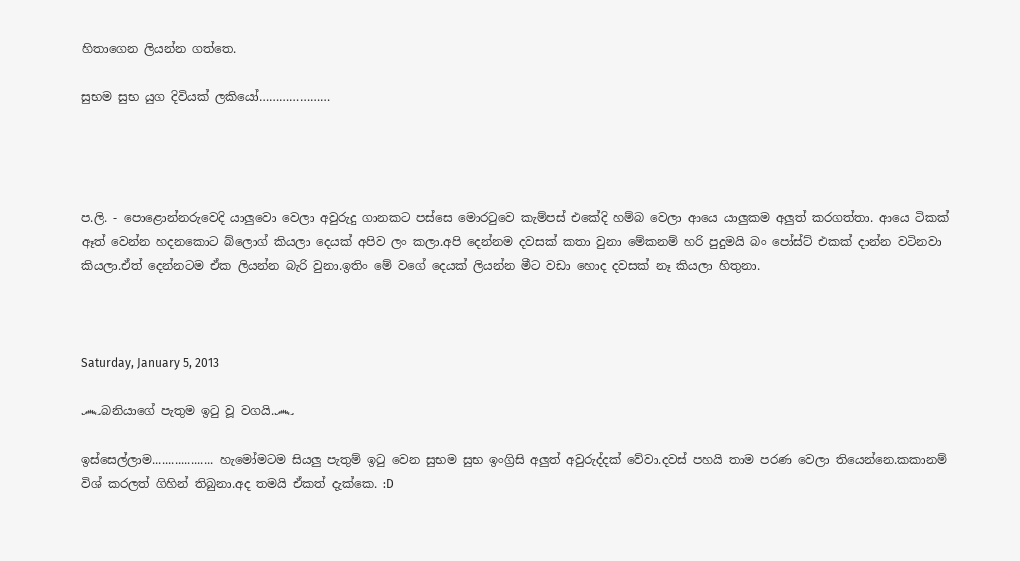හිතාගෙන ලියන්න ගත්තෙ.

සුභම සුභ යුග දිවියක් ලකියෝ…………………




ප.ලි. - පොළොන්නරුවෙදි යාලුවො වෙලා අවුරුදු ගානකට පස්සෙ මොරටුවෙ කැම්පස් එකේදි හම්බ වෙලා ආයෙ යාලුකම අලුත් කරගත්තා. ආයෙ ටිකක් ඈත් වෙන්න හදනකොට බ්ලොග් කියලා දෙයක් අපිව ලං කලා.අපි දෙන්නම දවසක් කතා වුනා මේකනම් හරි පුදුමයි බං පෝස්ට් එකක් දාන්න වටිනවා කියලා.ඒත් දෙන්නටම ඒක ලියන්න බැරි වුනා.ඉතිං මේ වගේ දෙයක් ලියන්න මීට වඩා හොද දවසක් නෑ කියලා හිතුනා.



Saturday, January 5, 2013

෴බනියාගේ පැතුම ඉටු වූ වගයි.෴

ඉස්සෙල්ලාම................... හැමෝමටම සියලු පැතුම් ඉටු වෙන සුභම සුභ ඉංග්‍රිසි අලුත් අවුරුද්දක් වේවා.දවස් පහයි තාම පරණ වෙලා තියෙන්නෙ.කකානම් විශ් කරලත් ගිහින් තිබුනා.අද තමයි ඒකත් දැක්කෙ. :D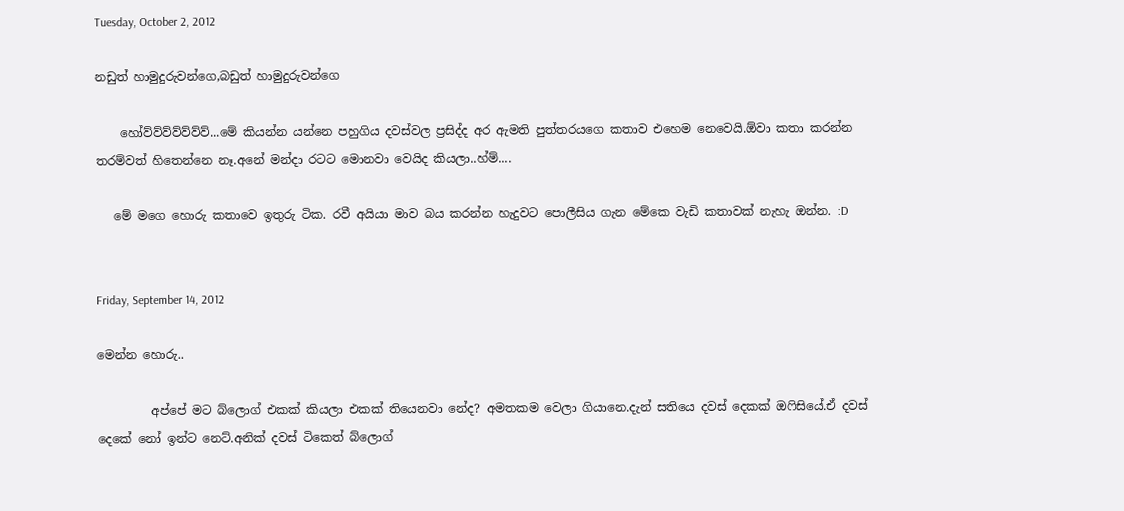Tuesday, October 2, 2012

නඩුත් හාමුදුරුවන්ගෙ,බඩුත් හාමුදුරුවන්ගෙ

    හෝව්ව්ව්ව්ව්ව්ව්...මේ කියන්න යන්නෙ පහුගිය දවස්වල ප්‍රසිද්ද අර ඇමති පුත්තරයගෙ කතාව එහෙම නෙවෙයි.ඕවා කතා කරන්න තරම්වත් හිතෙන්නෙ නෑ.අනේ මන්දා රටට මොනවා වෙයිද කියලා..හ්ම්....

   මේ මගෙ හොරු කතාවෙ ඉතුරු ටික. රවී අයියා මාව බය කරන්න හැදුවට පොලීසිය ගැන මේකෙ වැඩි කතාවක් නැහැ ඔන්න. :D


Friday, September 14, 2012

මෙන්න හොරු..

         අප්පේ මට බ්ලොග් එකක් කියලා එකක් තියෙනවා නේද? අමතකම වෙලා ගියානෙ.දැන් සතියෙ දවස් දෙකක් ඔෆිසියේ.ඒ දවස් දෙකේ නෝ ඉන්ට නෙට්.අනික් දවස් ටිකෙත් බ්ලොග්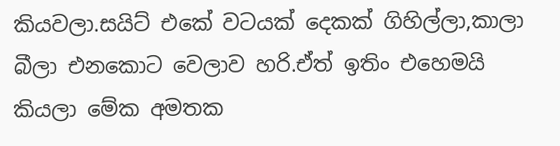කියවලා.සයිට් එකේ වටයක් දෙකක් ගිහිල්ලා,කාලා බීලා එනකොට වෙලාව හරි.ඒත් ඉතිං එහෙමයි කියලා මේක අමතක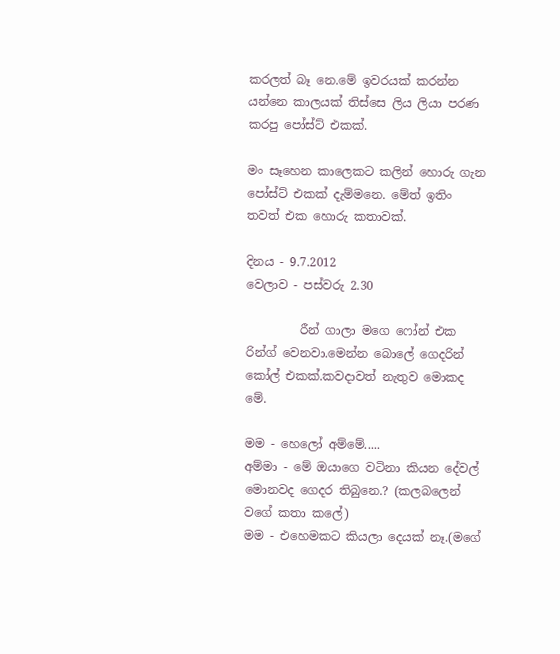කරලත් බෑ නෙ.මේ ඉවරයක් කරන්න යන්නෙ කාලයක් තිස්සෙ ලිය ලියා පරණ කරපු පෝස්ට් එකක්.

මං සෑහෙන කාලෙකට කලින් හොරු ගැන පෝස්ට් එකක් දැම්මනෙ. මේත් ඉතිං තවත් එක හොරු කතාවක්.

දිනය - 9.7.2012
වෙලාව - පස්වරු 2.30

         රීන් ගාලා මගෙ ෆෝන් එක රින්ග් වෙනවා.මෙන්න බොලේ ගෙදරින් කෝල් එකක්.කවදාවත් නැතුව මොකද මේ.

මම - හෙලෝ අම්මේ.....
අම්මා - මේ ඔයාගෙ වටිනා කියන දේවල් මොනවද ගෙදර තිබුනෙ.? (කලබලෙන් වගේ කතා කලේ)
මම - එහෙමකට කියලා දෙයක් නෑ.(මගේ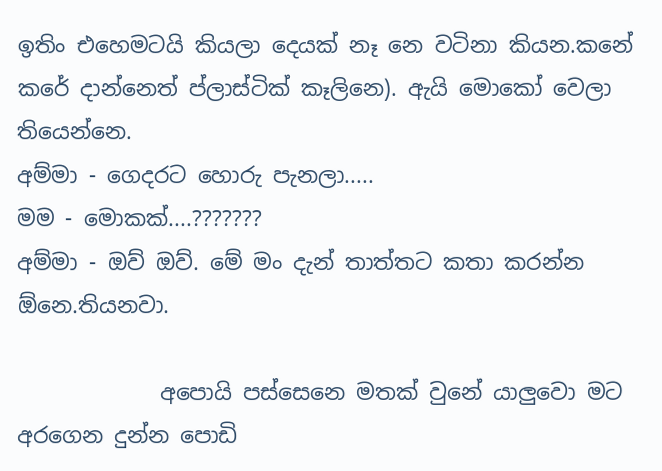ඉතිං එහෙමටයි කියලා දෙයක් නෑ නෙ වටිනා කියන.කනේ කරේ දාන්නෙත් ප්ලාස්ටික් කෑලිනෙ). ඇයි මොකෝ වෙලා තියෙන්නෙ.
අම්මා - ගෙදරට හොරු පැනලා.....
මම - මොකක්....???????
අම්මා - ඔව් ඔව්. මේ මං දැන් තාත්තට කතා කරන්න ඕනෙ.තියනවා.

             අපොයි පස්සෙනෙ මතක් වුනේ යාලුවො මට අරගෙන දුන්න පොඩි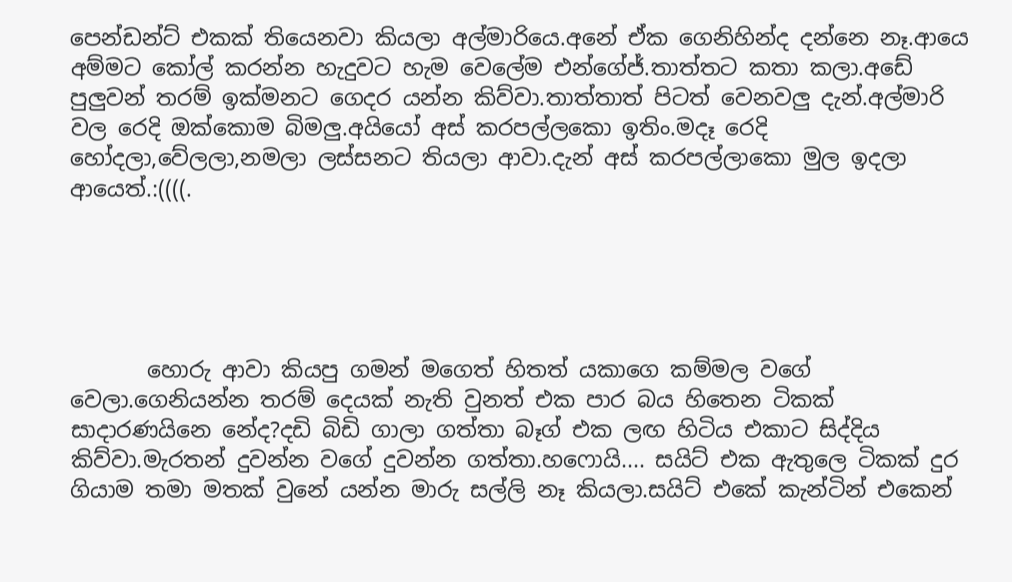පෙන්ඩන්ට් එකක් තියෙනවා කියලා අල්මාරියෙ.අනේ ඒක ගෙනිහින්ද දන්නෙ නෑ.ආයෙ අම්මට කෝල් කරන්න හැදුවට හැම වෙලේම එන්ගේජ්.තාත්තට කතා කලා.අඩේ පුලුවන් තරම් ඉක්මනට ගෙදර යන්න කිව්වා.තාත්තාත් පිටත් වෙනවලු දැන්.අල්මාරි වල රෙදි ඔක්කොම බිමලු.අයියෝ අස් කරපල්ලකො ඉතිං.මදෑ රෙදි හෝදලා,වේලලා,නමලා ලස්සනට තියලා ආවා.දැන් අස් කරපල්ලාකො මුල ඉදලා ආයෙත්.:((((.





       හොරු ආවා කියපු ගමන් මගෙත් හිතත් යකාගෙ කම්මල වගේ වෙලා.ගෙනියන්න තරම් දෙයක් නැති වුනත් එක පාර බය හිතෙන ටිකක් සාදාරණයිනෙ නේද?දඩි බිඩි ගාලා ගත්තා බෑග් එක ලඟ හිටිය එකාට සිද්දිය කිව්වා.මැරතන් දුවන්න වගේ දුවන්න ගත්තා.හෆොයි.... සයිට් එක ඇතුලෙ ටිකක් දුර ගියාම තමා මතක් වුනේ යන්න මාරු සල්ලි නෑ කියලා.සයිට් එකේ කැන්ටින් එකෙන්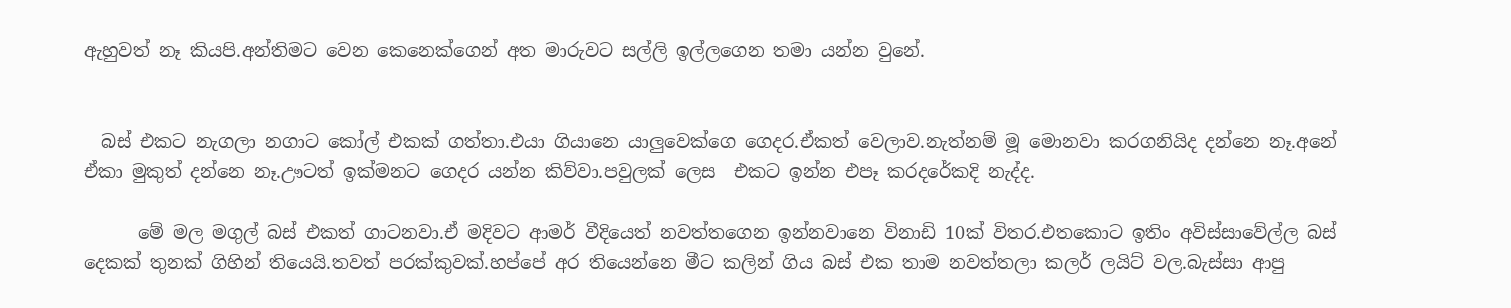ඇහුවත් නෑ කියපි.අන්තිමට වෙන කෙනෙක්ගෙන් අත මාරුවට සල්ලි ඉල්ලගෙන තමා යන්න වුනේ.


  බස් එකට නැගලා නගාට කෝල් එකක් ගත්තා.එයා ගියානෙ යාලුවෙක්ගෙ ගෙදර.ඒකත් වෙලාව.නැත්නම් මූ මොනවා කරගනියිද දන්නෙ නෑ.අනේ ඒකා මුකුත් දන්නෙ නෑ.ඌටත් ඉක්මනට ගෙදර යන්න කිව්වා.පවුලක් ලෙස  එකට ඉන්න එපෑ කරදරේකදි නැද්ද.

      මේ මල මගුල් බස් එකත් ගාටනවා.ඒ මදිවට ආමර් වීදියෙත් නවත්තගෙන ඉන්නවානෙ විනාඩි 10ක් විතර.එතකොට ඉතිං අවිස්සාවේල්ල බස් දෙකක් තුනක් ගිහින් තියෙයි.තවත් පරක්කුවක්.හප්පේ අර තියෙන්නෙ මීට කලින් ගිය බස් එක තාම නවත්තලා කලර් ලයිට් වල.බැස්සා ආපු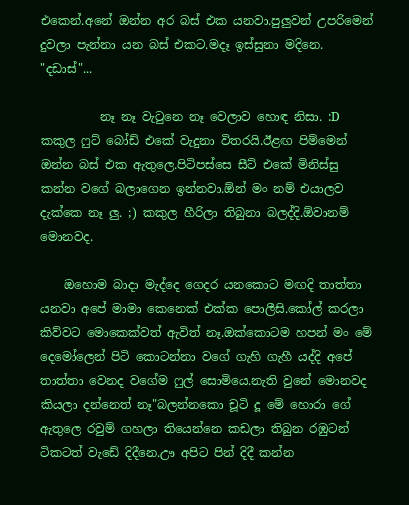එකෙන්.අනේ ඔන්න අර බස් එක යනවා.පුලුවන් උපරිමෙන් දුවලා පැන්නා යන බස් එකට.මදෑ ඉස්සුනා මදිනෙ. "දඩාස්"...

          නෑ නෑ වැටුනෙ නෑ වෙලාව හොඳ නිසා. :D කකුල ෆුට් බෝඩ් එකේ වැදුනා විතරයි.ඊළඟ පිම්මෙන් ඔන්න බස් එක ඇතුලෙ.පිටිපස්සෙ සීට් එකේ මිනිස්සු කන්න වගේ බලාගෙන ඉන්නවා.ඕන් මං නම් එයාලව දැක්කෙ නෑ ලු. ;) කකුල හීරිලා තිබුනා බලද්දි.ඕවානම් මොනවද.

    ඔහොම බාදා මැද්දෙ ගෙදර යනකොට මඟදි තාත්තා යනවා අපේ මාමා කෙනෙක් එක්ක පොලීසි.කෝල් කරලා කිව්වට මොකෙක්වත් ඇවිත් නෑ.ඔක්කොටම හපන් මං මේ දෙමෝලෙන් පිටි කොටන්නා වගේ ගැහි ගැහී යද්දි අපේ තාත්තා වෙනද වගේම ෆුල් සොමියෙ.නැති වුනේ මොනවද කියලා දන්නෙත් නෑ"බලන්නකො චූටි දූ මේ හොරා ගේ ඇතුලෙ රවුම් ගහලා තියෙන්නෙ කඩලා තිබුන රඹුටන් ටිකටත් වැඩේ දිදීනෙ.ඌ අපිට පින් දිදී කන්න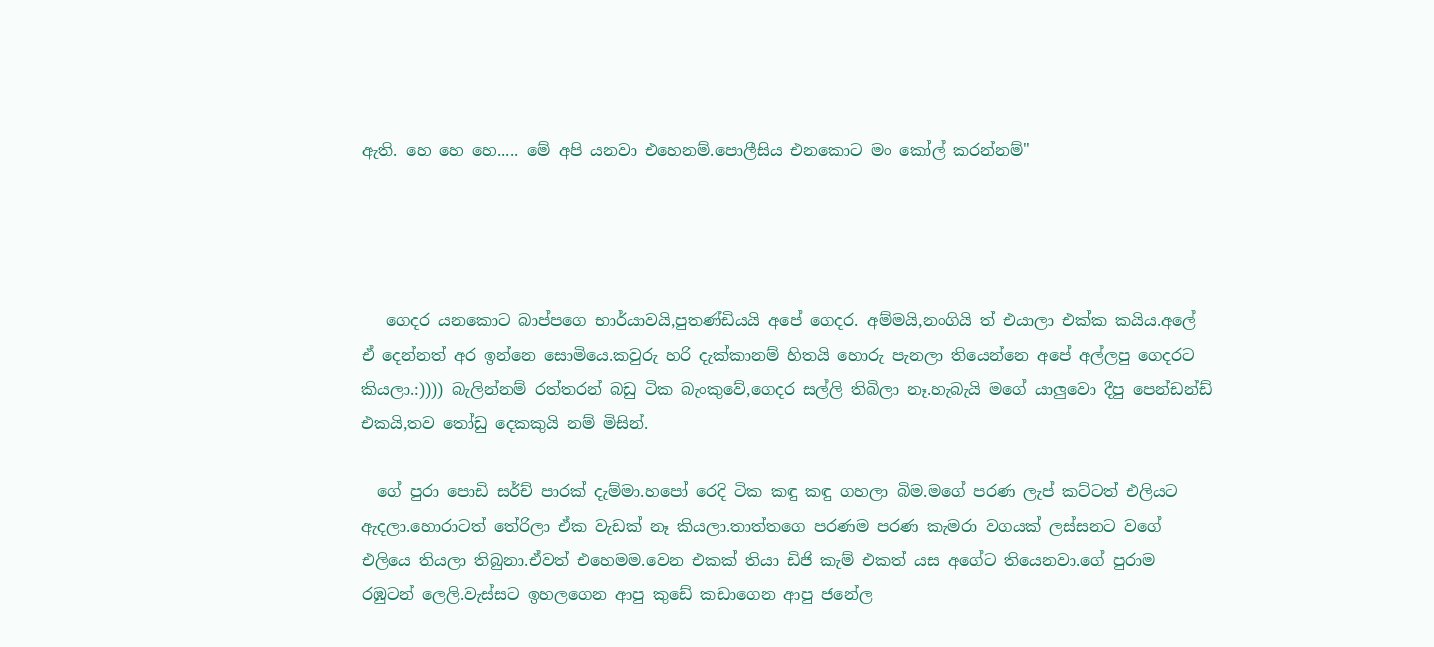ඇති. හෙ හෙ හෙ..... මේ අපි යනවා එහෙනම්.පොලීසිය එනකොට මං කෝල් කරන්නම්"




   ගෙදර යනකොට බාප්පගෙ භාර්යාවයි,පුතණ්ඩියයි අපේ ගෙදර. අම්මයි,නංගියි ත් එයාලා එක්ක කයිය.අලේ ඒ දෙන්නත් අර ඉන්නෙ සොමියෙ.කවුරු හරි දැක්කානම් හිතයි හොරු පැනලා තියෙන්නෙ අපේ අල්ලපු ගෙදරට කියලා.:)))) බැලින්නම් රත්තරන් බඩු ටික බැංකුවේ,ගෙදර සල්ලි තිබිලා නෑ.හැබැයි මගේ යාලුවො දීපු පෙන්ඩන්ඩ් එකයි,තව තෝඩු දෙකකුයි නම් මිසින්.

  ගේ පුරා පොඩි සර්ච් පාරක් දැම්මා.හපෝ රෙදි ටික කඳු කඳු ගහලා බිම.මගේ පරණ ලැප් කට්ටත් එලියට ඇදලා.හොරාටත් තේරිලා ඒක වැඩක් නෑ කියලා.තාත්තගෙ පරණම පරණ කැමරා වගයක් ලස්සනට වගේ එලියෙ තියලා තිබුනා.ඒවත් එහෙමම.වෙන එකක් තියා ඩිජි කැම් එකත් යස අගේට තියෙනවා.ගේ පුරාම රඹුටන් ලෙලි.වැස්සට ඉහලගෙන ආපු කුඩේ කඩාගෙන ආපු ජනේල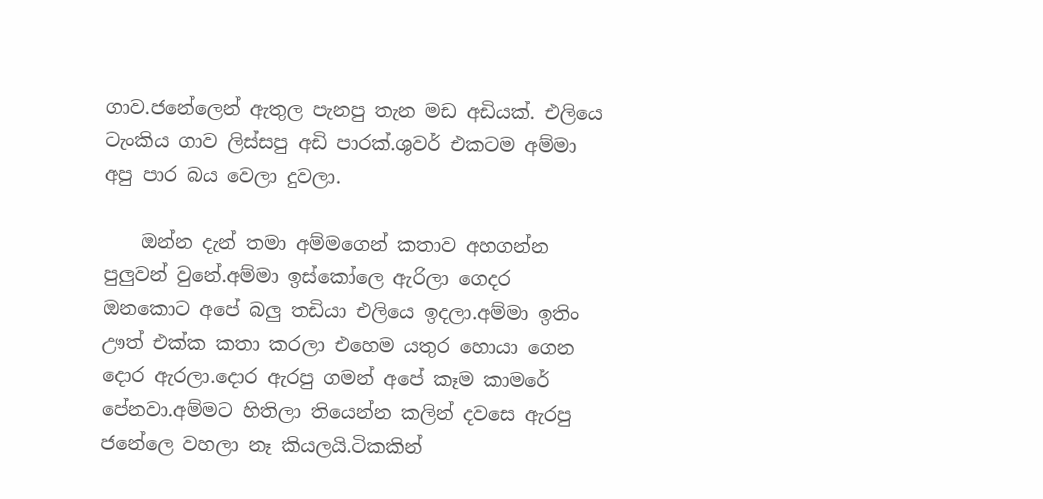ගාව.ජනේලෙන් ඇතුල පැනපු තැන මඩ අඩියක්. එලියෙ ටැංකිය ගාව ලිස්සපු අඩි පාරක්.ශුවර් එකටම අම්මා අපු පාර බය වෙලා දුවලා.

    ඔන්න දැන් තමා අම්මගෙන් කතාව අහගන්න පුලුවන් වුනේ.අම්මා ඉස්කෝලෙ ඇරිලා ගෙදර ඔනකොට අපේ බලු තඩියා එලියෙ ඉදලා.අම්මා ඉතිං ඌත් එක්ක කතා කරලා එහෙම යතුර හොයා ගෙන දොර ඇරලා.දොර ඇරපු ගමන් අපේ කෑම කාමරේ පේනවා.අම්මට හිතිලා තියෙන්න කලින් දවසෙ ඇරපු ජනේලෙ වහලා නෑ කියලයි.ටිකකින්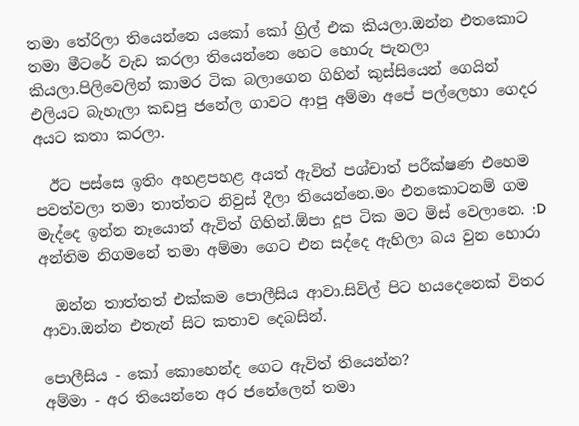තමා තේරිලා තියෙන්නෙ යකෝ කෝ ග්‍රිල් එක කියලා.ඔන්න එතකොට තමා මීටරේ වැඩ කරලා තියෙන්නෙ හෙට හොරු පැනලා කියලා.පිලිවෙලින් කාමර ටික බලාගෙන ගිහින් කුස්සියෙන් ගෙයින් එලියට බැහැලා කඩපු ජනේල ගාවට ආපු අම්මා අපේ පල්ලෙහා ගෙදර අයට කතා කරලා.

  ඊට පස්සෙ ඉතිං අහළපහළ අයත් ඇවිත් පශ්චාත් පරීක්ෂණ එහෙම පවත්වලා තමා තාත්තට නිවුස් දීලා තියෙන්නෙ.මං එනකොටනම් ගම මැද්දෙ ඉන්න නෑයොත් ඇවිත් ගිහින්.ඕපා දූප ටික මට මිස් වෙලානෙ. :D අන්තිම නිගමනේ තමා අම්මා ගෙට එන සද්දෙ ඇහිලා බය වුන හොරා

  ඔන්න තාත්තත් එක්කම පොලීසිය ආවා.සිවිල් පිට හයදෙනෙක් විතර ආවා.ඔන්න එතැන් සිට කතාව දෙබසින්.

පොලීසිය - කෝ කොහෙන්ද ගෙට ඇවිත් තියෙන්න?
අම්මා - අර තියෙන්නෙ අර ජනේලෙන් තමා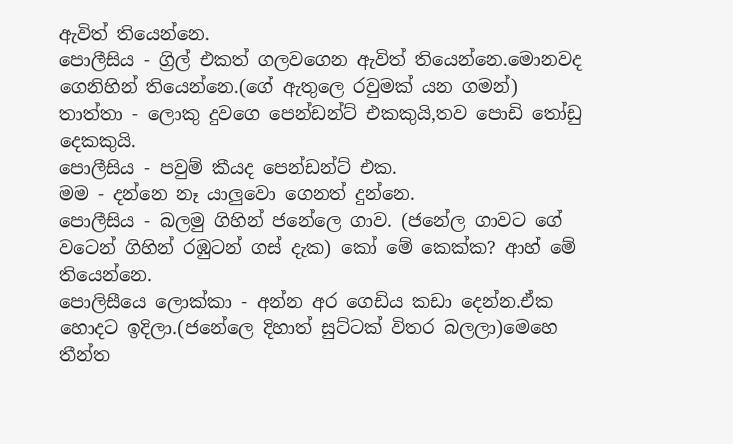ඇවිත් තියෙන්නෙ.
පොලීසිය - ග්‍රිල් එකත් ගලවගෙන ඇවිත් තියෙන්නෙ.මොනවද ගෙනිහින් තියෙන්නෙ.(ගේ ඇතුලෙ රවුමක් යන ගමන්)
තාත්තා - ලොකු දුවගෙ පෙන්ඩන්ට් එකකුයි,තව පොඩි තෝඩු දෙකකුයි.
පොලීසිය - පවුම් කීයද පෙන්ඩන්ට් එක.
මම - දන්නෙ නෑ යාලුවො ගෙනත් දුන්නෙ.
පොලීසිය - බලමු ගිහින් ජනේලෙ ගාව. (ජනේල ගාවට ගේ වටෙන් ගිහින් රඹුටන් ගස් දැක) කෝ මේ කෙක්ක? ආහ් මේ තියෙන්නෙ.
පොලිසීයෙ ලොක්කා - අන්න අර ගෙඩිය කඩා දෙන්න.ඒක හොදට ඉදිලා.(ජනේලෙ දිහාත් සුට්ටක් විතර බලලා)මෙහෙ තීන්ත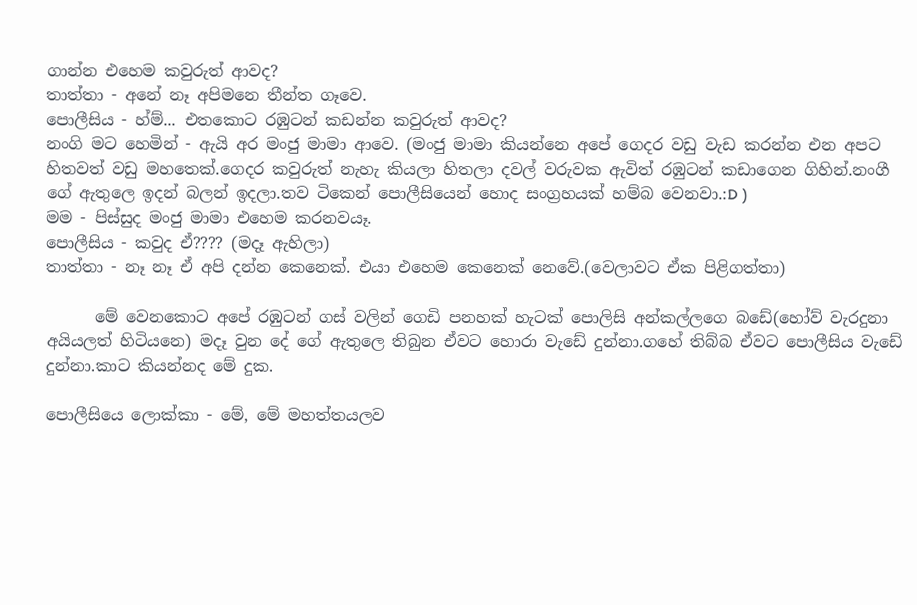ගාන්න එහෙම කවුරුත් ආවද?
තාත්තා - අනේ නෑ අපිමනෙ තීන්ත ගෑවෙ.
පොලීසිය - හ්ම්... එතකොට රඹුටන් කඩන්න කවුරුත් ආවද?
නංගි මට හෙමින් - ඇයි අර මංජු මාමා ආවෙ. (මංජු මාමා කියන්නෙ අපේ ගෙදර වඩු වැඩ කරන්න එන අපට හිතවත් වඩු මහතෙක්.ගෙදර කවුරුත් නැහැ කියලා හිතලා දවල් වරුවක ඇවිත් රඹුටන් කඩාගෙන ගිහින්.නංගී ගේ ඇතුලෙ ඉදන් බලන් ඉදලා.තව ටිකෙන් පොලීසියෙන් හොද සංග්‍රහයක් හම්බ වෙනවා.:D )
මම - පිස්සුද මංජු මාමා එහෙම කරනවයෑ.
පොලීසිය - කවුද ඒ???? (මදෑ ඇහිලා)
තාත්තා - නෑ නෑ ඒ අපි දන්න කෙනෙක්. එයා එහෙම කෙනෙක් නෙවේ.(වෙලාවට ඒක පිළිගත්තා)

      මේ වෙනකොට අපේ රඹුටන් ගස් වලින් ගෙඩි පනහක් හැටක් පොලිසි අන්කල්ලගෙ බඩේ(හෝව් වැරදුනා අයියලත් හිටියනෙ) මදෑ වුන දේ ගේ ඇතුලෙ තිබුන ඒවට හොරා වැඩේ දුන්නා.ගහේ තිබ්බ ඒවට පොලීසිය වැඩේ දුන්නා.කාට කියන්නද මේ දුක.

පොලීසියෙ ලොක්කා - මේ, මේ මහත්තයලව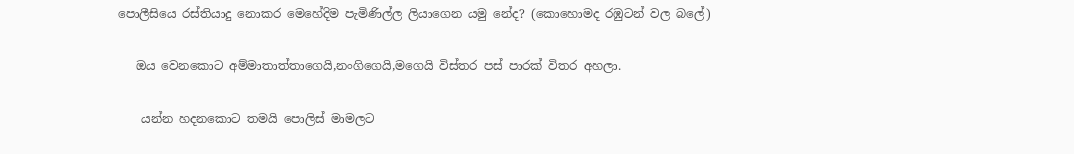පොලීසියෙ රස්තියාදු නොකර මෙහේදිම පැමිණිල්ල ලියාගෙන යමු නේද? (කොහොමද රඹුටන් වල බලේ)

   ඔය වෙනකොට අම්මාතාත්තාගෙයි,නංගිගෙයි,මගෙයි විස්තර පස් පාරක් විතර අහලා.

    යන්න හදනකොට තමයි පොලිස් මාමලට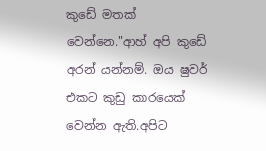කුඩේ මතක් වෙන්නෙ."ආහ් අපි කුඩේ අරන් යන්නම්. ඔය ෂුවර් එකට කුඩු කාරයෙක් වෙන්න ඇති.අපිට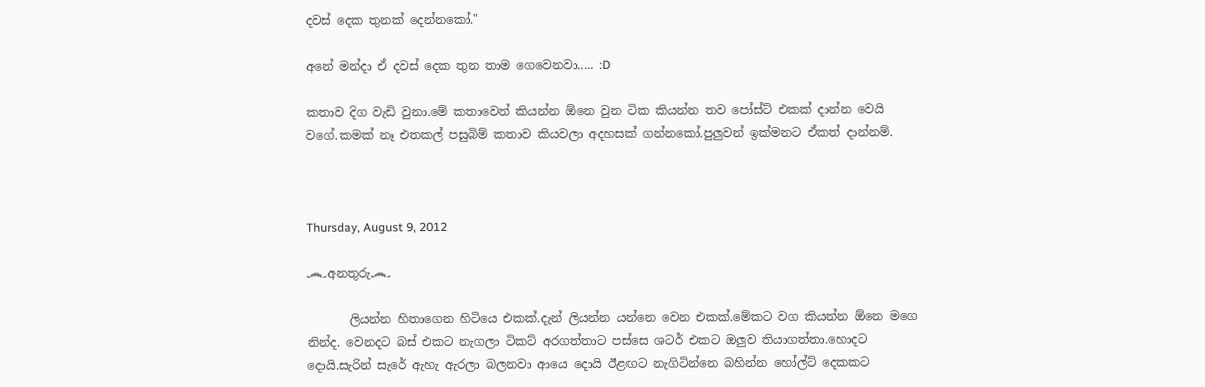දවස් දෙක තුනක් දෙන්නකෝ."

අනේ මන්දා ඒ දවස් දෙක තුන තාම ගෙවෙනවා..... :D

කතාව දිග වැඩි වුනා.මේ කතාවෙන් කියන්න ඕනෙ වුන ටික කියන්න තව පෝස්ට් එකක් දාන්න වෙයි වගේ.කමක් නෑ එතකල් පසුබිම් කතාව කියවලා අදහසක් ගන්නකෝ.පුලුවන් ඉක්මනට ඒකත් දාන්නම්.



Thursday, August 9, 2012

෴අනතුරු෴

       ලියන්න හිතාගෙන හිටියෙ එකක්.දැන් ලියන්න යන්නෙ වෙන එකක්.මේකට වග කියන්න ඕනෙ මගෙ නින්ද. වෙනදට බස් එකට නැගලා ටිකට් අරගත්තාට පස්සෙ ශටර් එකට ඔලුව තියාගත්තා.හොදට දොයි.සැරින් සැරේ ඇහැ ඇරලා බලනවා ආයෙ දොයි ඊළඟට නැගිටින්නෙ බහින්න හෝල්ට් දෙකකට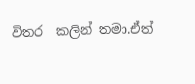විතර  කලින් තමා.ඒත්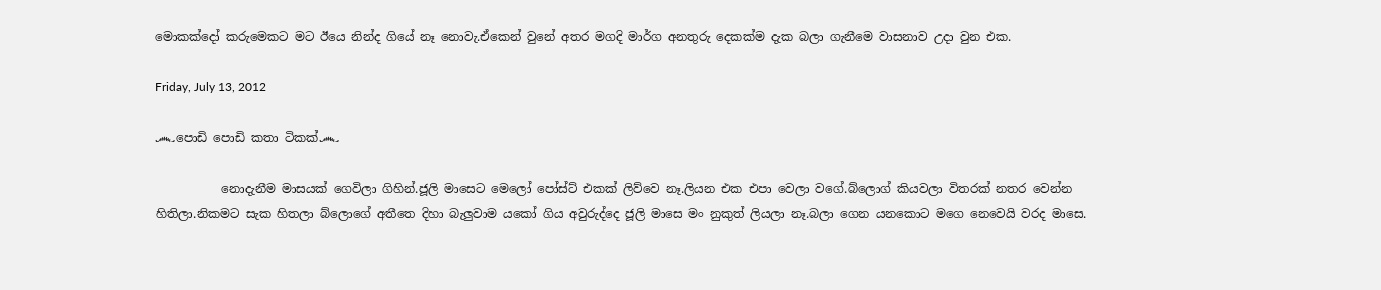මොකක්දෝ කරුමෙකට මට ඊයෙ නින්ද ගියේ නෑ නොවැ.ඒකෙන් වුනේ අතර මගදි මාර්ග අනතුරු දෙකක්ම දැක බලා ගැනීමෙ වාසනාව උදා වුන එක.

Friday, July 13, 2012

෴පොඩි පොඩි කතා ටිකක්෴

           නොදැනීම මාසයක් ගෙවිලා ගිහින්.ජූලි මාසෙට මෙලෝ පෝස්ට් එකක් ලිව්වෙ නෑ.ලියන එක එපා වෙලා වගේ.බ්ලොග් කියවලා විතරක් නතර වෙන්න හිතිලා.නිකමට සැක හිතලා බ්ලොගේ අතීතෙ දිහා බැලුවාම යකෝ ගිය අවුරුද්දෙ ජූලි මාසෙ මං නුකුත් ලියලා නෑ.බලා ගෙන යනකොට මගෙ නෙවෙයි වරද මාසෙ.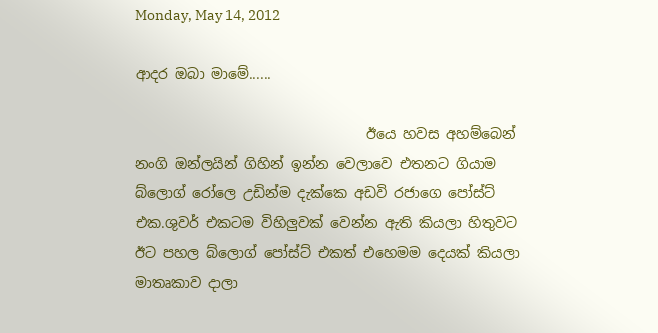Monday, May 14, 2012

ආදර ඔබා මාමේ......

                                 ඊයෙ හවස අහම්බෙන් නංගි ඔන්ලයින් ගිහින් ඉන්න වෙලාවෙ එතනට ගියාම බ්ලොග් රෝලෙ උඩින්ම දැක්කෙ අඩවි රජාගෙ පෝස්ට් එක.ශුවර් එකටම විහිලුවක් වෙන්න ඇති කියලා හිතුවට ඊට පහල බ්ලොග් පෝස්ට් එකත් එහෙමම දෙයක් කියලා මාතෘකාව දාලා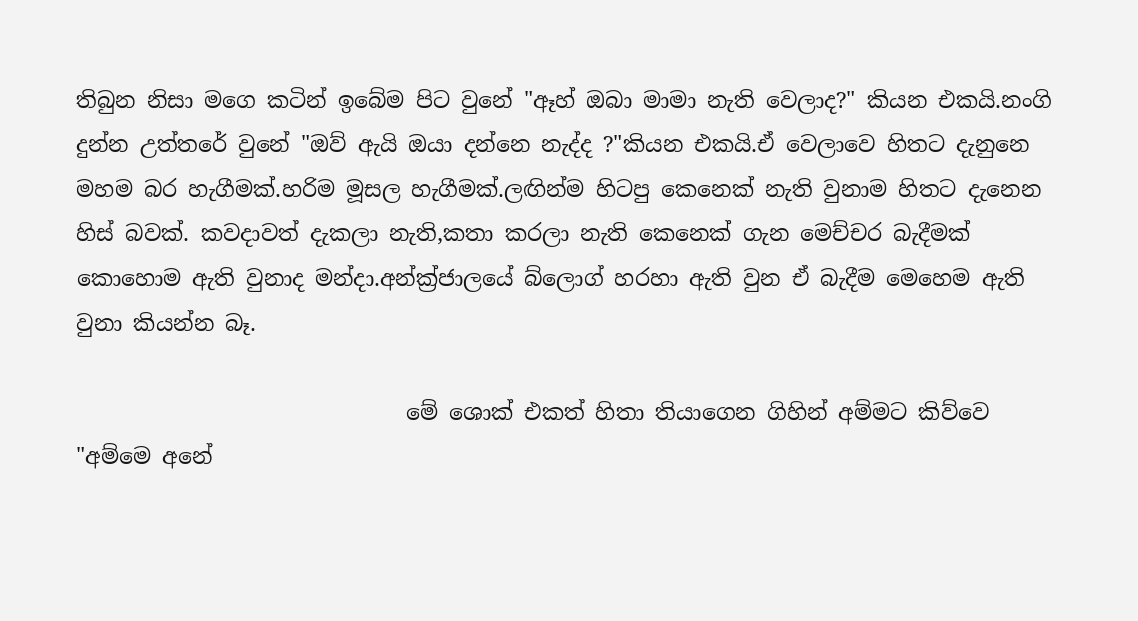තිබුන නිසා මගෙ කටින් ඉබේම පිට වුනේ "ඈහ් ඔබා මාමා නැති වෙලාද?" කියන එකයි.නංගි දුන්න උත්තරේ වුනේ "ඔව් ඇයි ඔයා දන්නෙ නැද්ද ?"කියන එකයි.ඒ වෙලාවෙ හිතට දැනුනෙ මහම බර හැගීමක්.හරිම මූසල හැගීමක්.ලඟින්ම හිටපු කෙනෙක් නැති වුනාම හිතට දැනෙන හිස් බවක්. කවදාවත් දැකලා නැති,කතා කරලා නැති කෙනෙක් ගැන මෙච්චර බැදීමක් කොහොම ඇති වුනාද මන්දා.අන්ක්‍ර්ජාලයේ බ්ලොග් හරහා ඇති වුන ඒ බැදීම මෙහෙම ඇති වුනා කියන්න බෑ.

                              මේ ශොක් එකත් හිතා තියාගෙන ගිහින් අම්මට කිව්වෙ "අම්මෙ අනේ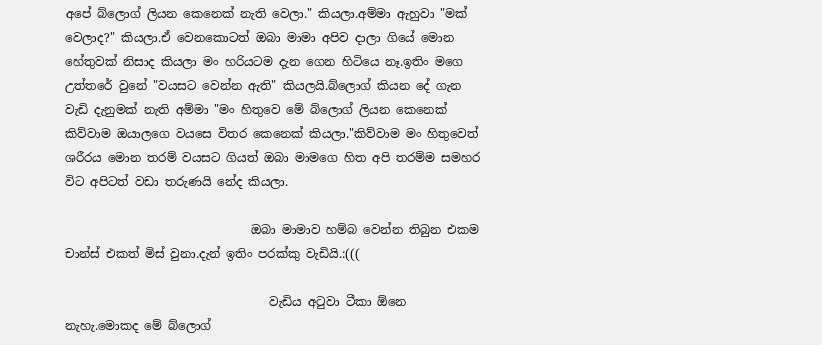අපේ බ්ලොග් ලියන කෙනෙක් නැති වෙලා." කියලා.අම්මා ඇහුවා "මක් වෙලාද?" කියලා.ඒ වෙනකොටත් ඔබා මාමා අපිව දාලා ගියේ මොන හේතුවක් නිසාද කියලා මං හරියටම දැන ගෙන හිටියෙ නෑ.ඉතිං මගෙ උත්තරේ වුනේ "වයසට වෙන්න ඇති" කියලයි.බ්ලොග් කියන දේ ගැන වැඩි දැනුමක් නැති අම්මා "මං හිතුවෙ මේ බ්ලොග් ලියන කෙනෙක් කිව්වාම ඔයාලගෙ වයසෙ විතර කෙනෙක් කියලා."කිව්වාම මං හිතුවෙත් ශරීරය මොන තරම් වයසට ගියත් ඔබා මාමගෙ හිත අපි තරම්ම සමහර විට අපිටත් වඩා තරුණයි නේද කියලා.

                               ඔබා මාමාව හම්බ වෙන්න තිබුන එකම චාන්ස් එකත් මිස් වුනා.දැන් ඉතිං පරක්කු වැඩියි.:(((

                                  වැඩිය අටුවා ටීකා ඕනෙ නැහැ.මොකද මේ බ්ලොග්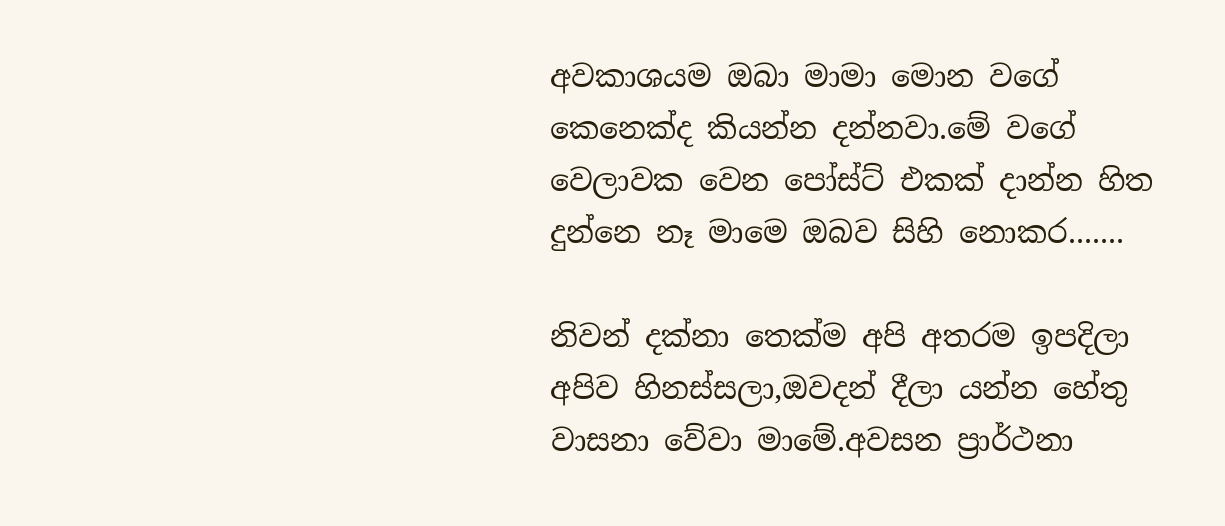අවකාශයම ඔබා මාමා මොන වගේ කෙනෙක්ද කියන්න දන්නවා.මේ වගේ වෙලාවක වෙන පෝස්ට් එකක් දාන්න හිත දුන්නෙ නෑ මාමෙ ඔබව සිහි නොකර.......

නිවන් දක්නා තෙක්ම අපි අතරම ඉපදිලා අපිව හිනස්සලා,ඔවදන් දීලා යන්න හේතු වාසනා වේවා මාමේ.අවසන ප්‍රාර්ථනා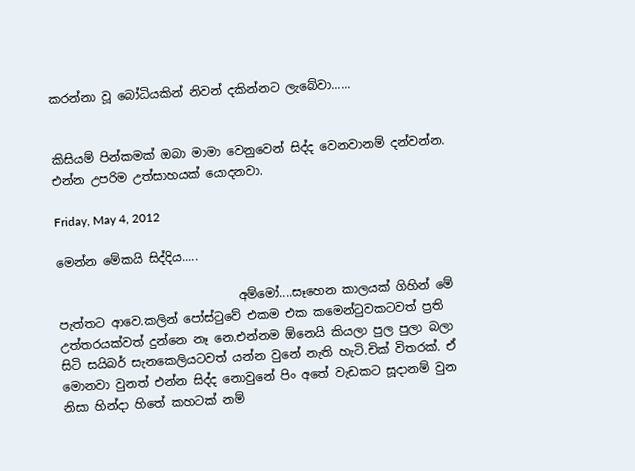කරන්නා වූ බෝධියකින් නිවන් දකින්නට ලැබේවා......


කිසියම් පින්කමක් ඔබා මාමා වෙනුවෙන් සිද්ද වෙනවානම් දන්වන්න. එන්න උපරිම උත්සාහයක් යොදනවා.

Friday, May 4, 2012

මෙන්න මේකයි සිද්දිය.....

                              අම්මෝ....සෑහෙන කාලයක් ගිහින් මේ පැත්තට ආවෙ.කලින් පෝස්ටුවේ එකම එක කමෙන්ටුවකටවත් ප්‍රති උත්තරයක්වත් දුන්නෙ නෑ නෙ.එන්නම ඕනෙයි කියලා පුල පුලා බලා සිටි සයිබර් සැනකෙලියටවත් යන්න වුනේ නැති හැටි.චික් විතරක්. ඒ මොනවා වුනත් එන්න සිද්ද නොවුනේ පිං අතේ වැඩකට සූදානම් වුන නිසා හින්දා හිතේ කහටක් නම්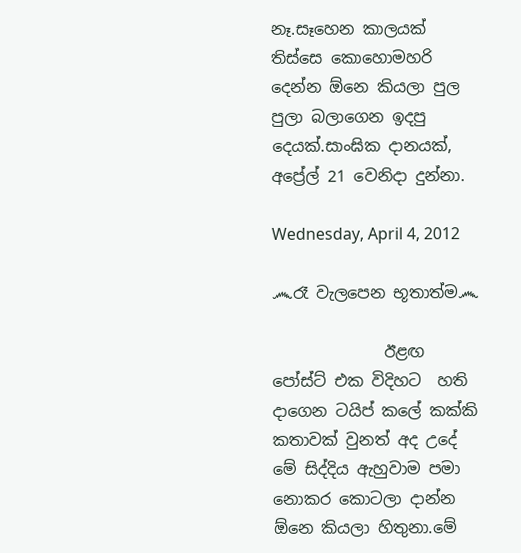නෑ.සෑහෙන කාලයක් තිස්සෙ කොහොමහරි දෙන්න ඕනෙ කියලා පුල පුලා බලාගෙන ඉදපු දෙයක්.සාංඝික දානයක්, අප්‍රේල් 21 වෙනිදා දුන්නා.

Wednesday, April 4, 2012

෴රෑ වැලපෙන භූතාත්ම෴

              ඊළඟ පෝස්ට් එක විදිහට  හති දාගෙන ටයිප් කලේ කක්කි කතාවක් වුනත් අද උදේ මේ සිද්දිය ඇහුවාම පමා නොකර කොටලා දාන්න ඕනෙ කියලා හිතුනා.මේ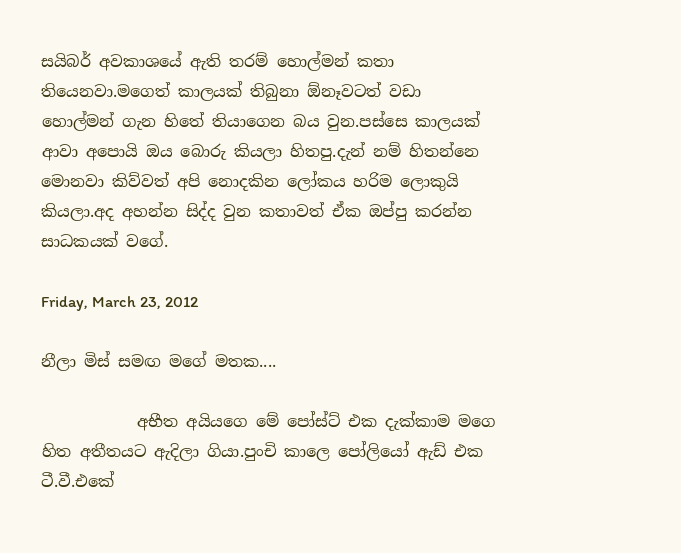සයිබර් අවකාශයේ ඇති තරම් හොල්මන් කතා තියෙනවා.මගෙත් කාලයක් තිබුනා ඕනෑවටත් වඩා හොල්මන් ගැන හිතේ තියාගෙන බය වුන.පස්සෙ කාලයක් ආවා අපොයි ඔය බොරු කියලා හිතපු.දැන් නම් හිතන්නෙ මොනවා කිව්වත් අපි නොදකින ලෝකය හරිම ලොකුයි කියලා.අද අහන්න සිද්ද වුන කතාවත් ඒක ඔප්පු කරන්න සාධකයක් වගේ.

Friday, March 23, 2012

නීලා මිස් සමඟ මගේ මතක....

            අභීත අයියගෙ මේ පෝස්ට් එක දැක්කාම මගෙ හිත අතීතයට ඇදිලා ගියා.පුංචි කාලෙ පෝලියෝ ඇඩ් එක ටී.වී.එකේ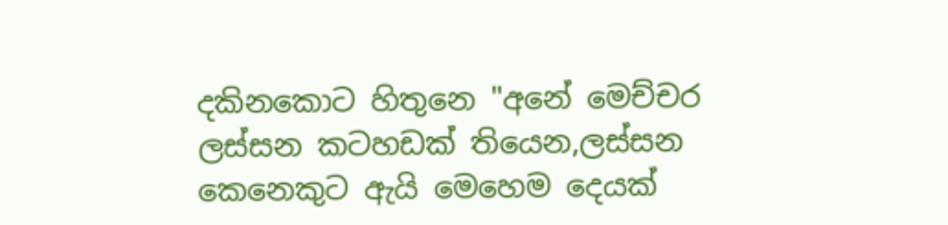දකිනකොට හිතුනෙ "අනේ මෙච්චර ලස්සන කටහඩක් තියෙන,ලස්සන කෙනෙකුට ඇයි මෙහෙම දෙයක්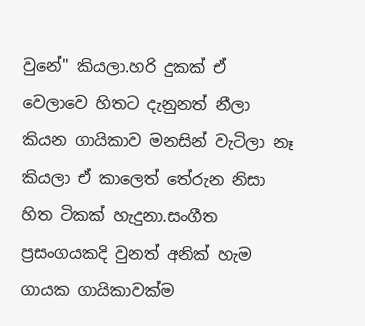වුනේ" කියලා.හරි දුකක් ඒ වෙලාවෙ හිතට දැනුනත් නීලා කියන ගායිකාව මනසින් වැටිලා නෑ කියලා ඒ කාලෙත් තේරුන නිසා හිත ටිකක් හැදුනා.සංගීත ප්‍රසංගයකදි වුනත් අනික් හැම ගායක ගායිකාවක්ම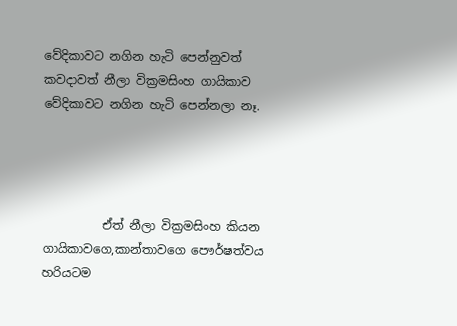වේදිකාවට නගින හැටි පෙන්නුවත් කවදාවත් නීලා වික්‍රමසිංහ ගායිකාව වේදිකාවට නගින හැටි පෙන්නලා නෑ.




          ඒත් නීලා වික්‍රමසිංහ කියන ගායිකාවගෙ,කාන්තාවගෙ පෞර්ෂත්වය හරියටම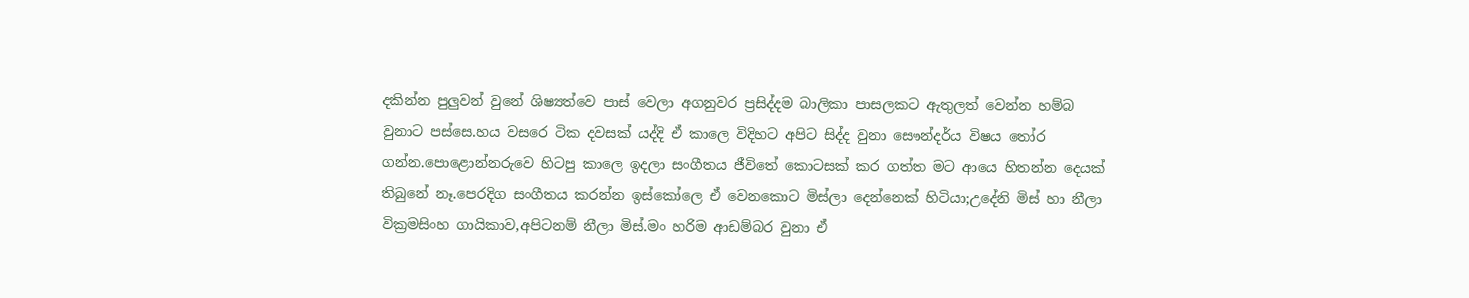දකින්න පුලුවන් වුනේ ශිෂ්‍යත්වෙ පාස් වෙලා අගනුවර ප්‍රසිද්දම බාලිකා පාසලකට ඇතුලත් වෙන්න හම්බ වුනාට පස්සෙ.හය වසරෙ ටික දවසක් යද්දි ඒ කාලෙ විදිහට අපිට සිද්ද වුනා සෞන්දර්ය විෂය තෝර ගන්න.පොළොන්නරුවෙ හිටපු කාලෙ ඉදලා සංගීතය ජීවිතේ කොටසක් කර ගත්ත මට ආයෙ හිතන්න දෙයක් තිබුනේ නෑ.පෙරදිග සංගීතය කරන්න ඉස්කෝලෙ ඒ වෙනකොට මිස්ලා දෙන්නෙක් හිටියා;උදේනි මිස් හා නීලා වික්‍රමසිංහ ගායිකාව,අපිටනම් නීලා මිස්.මං හරිම ආඩම්බර වුනා ඒ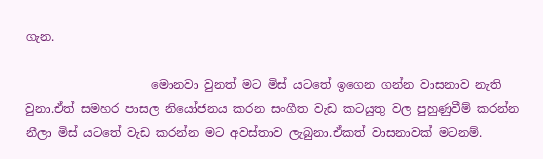ගැන.

                     මොනවා වුනත් මට මිස් යටතේ ඉගෙන ගන්න වාසනාව නැති වුනා.ඒත් සමහර පාසල නියෝජනය කරන සංගීත වැඩ කටයුතු වල පුහුණුවීම් කරන්න නීලා මිස් යටතේ වැඩ කරන්න මට අවස්තාව ලැබුනා.ඒකත් වාසනාවක් මටනම්.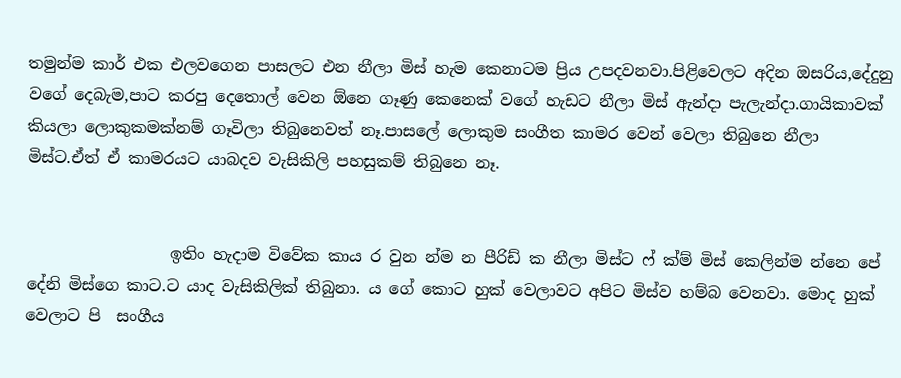තමුන්ම කාර් එක එලවගෙන පාසලට එන නීලා මිස් හැම කෙනාටම ප්‍රිය උපදවනවා.පිළිවෙලට අදින ඔසරිය,දේදුනු වගේ දෙබැම,පාට කරපු දෙතොල් වෙන ඕනෙ ගෑණු කෙනෙක් වගේ හැඩට නීලා මිස් ඇන්දා පැලැන්දා.ගායිකාවක් කියලා ලොකුකමක්නම් ගෑවිලා තිබුනෙවත් නෑ.පාසලේ ලොකුම සංගීත කාමර වෙන් වෙලා තිබුනෙ නීලා මිස්ට.ඒත් ඒ කාමරයට යාබදව වැසිකිලි පහසුකම් තිබුනෙ නෑ.


                  ඉතිං හැදාම විවේක කාය ර වුන න්ම න පීරිඩ් ක නීලා මිස්ට ෆ් ක්ම් මිස් කෙලින්ම න්නෙ පේ දේනි මිස්ගෙ කාට.ට යාද වැසිකිලික් තිබුනා. ය ගේ කොට හුක් වෙලාවට අපිට මිස්ව හම්බ වෙනවා. මොද හුක් වෙලාට පි  සංගීය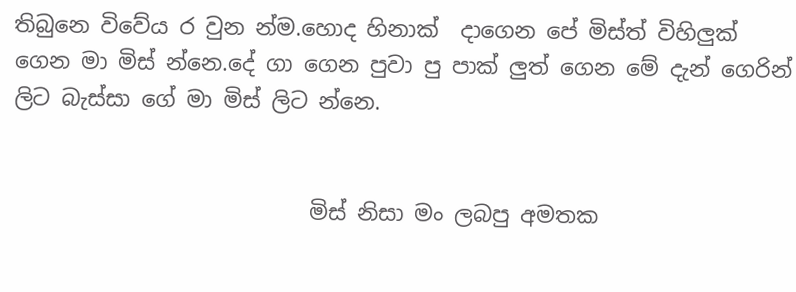තිබුනෙ විවේය ර වුන න්ම.හොද හිනාක්  දාගෙන පේ මිස්ත් විහිලුක් ගෙන මා මිස් න්නෙ.දේ ගා ගෙන පුවා පු පාක් ලුත් ගෙන මේ දැන් ගෙරින් ලිට බැස්සා ගේ මා මිස් ලිට න්නෙ.


                           මිස් නිසා මං ලබපු අමතක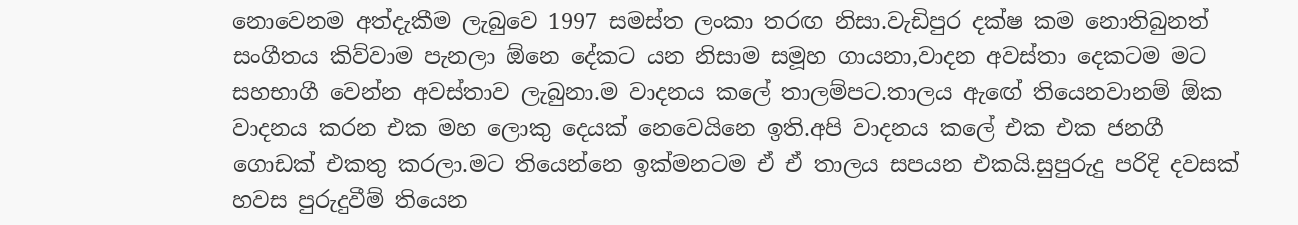නොවෙනම අත්දැකීම ලැබුවෙ 1997 සමස්ත ලංකා තරඟ නිසා.වැඩිපුර දක්ෂ කම නොතිබුනත් සංගීතය කිව්වාම පැනලා ඕනෙ දේකට යන නිසාම සමූහ ගායනා,වාදන අවස්තා දෙකටම මට සහභාගී වෙන්න අවස්තාව ලැබුනා.ම වාදනය කලේ තාලම්පට.තාලය ඇඟේ තියෙනවානම් ඕක වාදනය කරන එක මහ ලොකු දෙයක් නෙවෙයිනෙ ඉති.අපි වාදනය කලේ එක එක ජනගී ගොඩක් එකතු කරලා.මට තියෙන්නෙ ඉක්මනටම ඒ ඒ තාලය සපයන එකයි.සුපුරුදු පරිදි දවසක් හවස පුරුදුවීම් තියෙන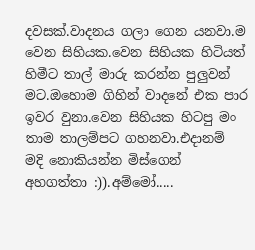දවසක්.වාදනය ගලා ගෙන යනවා.ම වෙන සිහියක.වෙන සිහියක හිටියත් හිමීට තාල් මාරු කරන්න පුලුවන් මට.ඔහොම ගිහින් වාදනේ එක පාර ඉවර වුනා.වෙන සිහියක හිටපු මං තාම තාලම්පට ගහනවා.එදානම් මදි නොකියන්න මිස්ගෙන් අහගත්තා :)).අම්මෝ.....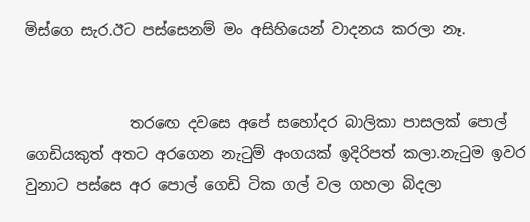මිස්ගෙ සැර.ඊට පස්සෙනම් මං අසිහියෙන් වාදනය කරලා නෑ.


              තරඟෙ දවසෙ අපේ සහෝදර බාලිකා පාසලක් පොල් ගෙඩියකුත් අතට අරගෙන නැටුම් අංගයක් ඉදිරිපත් කලා.නැටුම ඉවර වුනාට පස්සෙ අර පොල් ගෙඩි ටික ගල් වල ගහලා බිදලා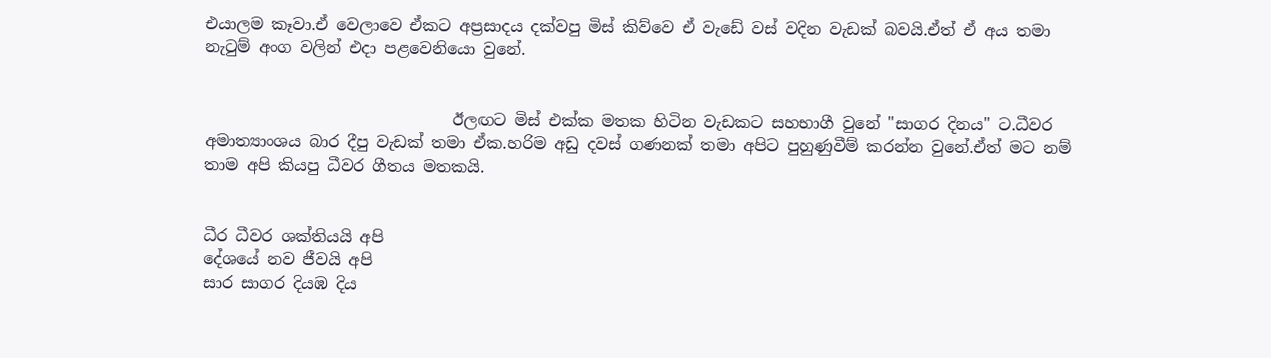එයාලම කෑවා.ඒ වෙලාවෙ ඒකට අප්‍රසාදය දක්වපු මිස් කිව්වෙ ඒ වැඩේ වස් වදින වැඩක් බවයි.ඒත් ඒ අය තමා නැටුම් අංග වලින් එදා පළවෙනියො වුනේ.


                               ඊලඟට මිස් එක්ක මතක හිටින වැඩකට සහභාගී වුනේ "සාගර දිනය" ට.ධීවර අමාත්‍යාංශය බාර දීපු වැඩක් තමා ඒක.හරිම අඩු දවස් ගණනක් තමා අපිට පුහුණුවීම් කරන්න වුනේ.ඒත් මට නම් තාම අපි කියපු ධීවර ගීතය මතකයි.


ධීර ධීවර ශක්තියයි අපි
දේශයේ නව ජීවයි අපි
සාර සාගර දියඹ දිය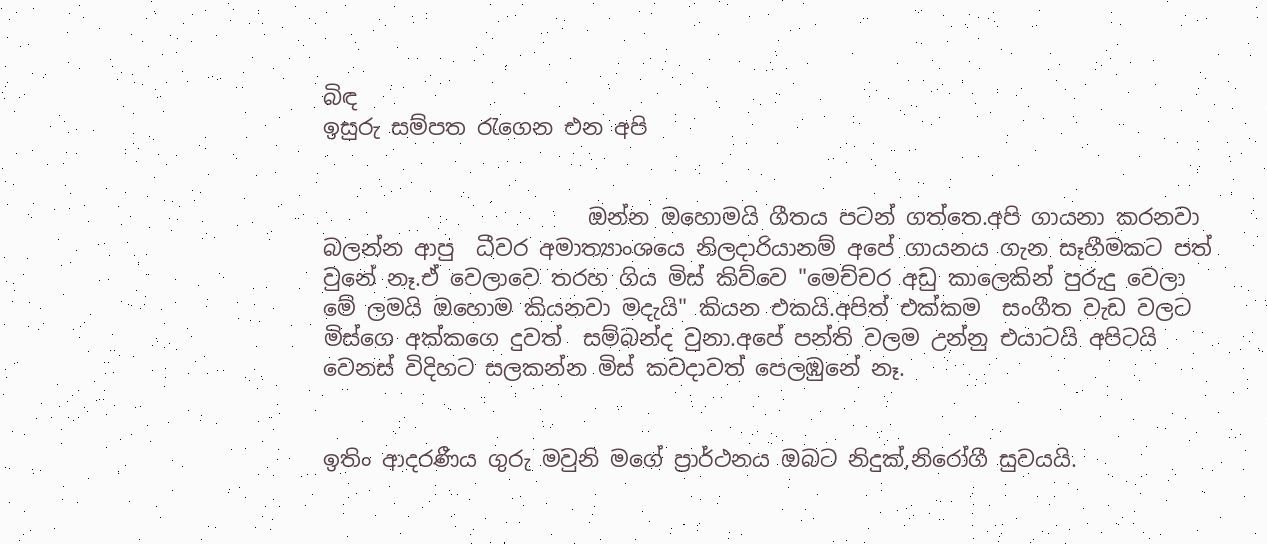බිඳ
ඉසුරු සම්පත රැගෙන එන අපි


                        ඔන්න ඔහොමයි ගීතය පටන් ගත්තෙ.අපි ගායනා කරනවා බලන්න ආපු  ධීවර අමාත්‍යාංශයෙ නිලදාරියානම් අපේ ගායනය ගැන සෑහීමකට පත් වුනේ නෑ.ඒ වෙලාවෙ තරහ ගිය මිස් කිව්වෙ "මෙච්චර අඩු කාලෙකින් පුරුදු වෙලා මේ ලමයි ඔහොම කියනවා මදැයි" කියන එකයි.අපිත් එක්කම  සංගීත වැඩ වලට මිස්ගෙ අක්කගෙ දුවත්  සම්බන්ද වුනා.අපේ පන්ති වලම උන්නු එයාටයි අපිටයි වෙනස් විදිහට සලකන්න මිස් කවදාවත් පෙලඹුනේ නෑ.


ඉතිං ආදරණීය ගුරු මවුනි මගේ ප්‍රාර්ථනය ඔබට නිදුක්,නිරෝගී සුවයයි.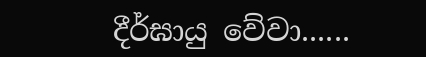දීර්ඝායු වේවා......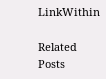LinkWithin

Related Posts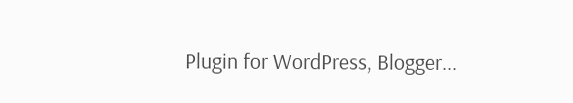Plugin for WordPress, Blogger...